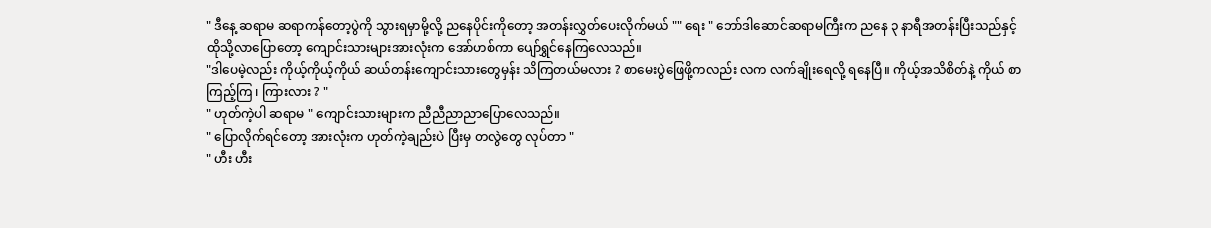" ဒီနေ့ ဆရာမ ဆရာကန်တော့ပွဲကို သွားရမှာမို့လို့ ညနေပိုင်းကိုတော့ အတန်းလွှတ်ပေးလိုက်မယ် "" ရေး " ဘော်ဒါဆောင်ဆရာမကြီးက ညနေ ၃ နာရီအတန်းပြီးသည်နှင့် ထိုသို့လာပြောတော့ ကျောင်းသားများအားလုံးက အော်ဟစ်ကာ ပျော်ရွှင်နေကြလေသည်။
"ဒါပေမဲ့လည်း ကိုယ့်ကိုယ့်ကိုယ် ဆယ်တန်းကျောင်းသားတွေမှန်း သိကြတယ်မလား ? စာမေးပွဲဖြေဖို့ကလည်း လက လက်ချိုးရေလို့ ရနေပြီ။ ကိုယ့်အသိစိတ်နဲ့ ကိုယ် စာကြည့်ကြ ၊ ကြားလား ? "
" ဟုတ်ကဲ့ပါ ဆရာမ " ကျောင်းသားများက ညီညီညာညာပြောလေသည်။
" ပြောလိုက်ရင်တော့ အားလုံးက ဟုတ်ကဲ့ချည်းပဲ ပြီးမှ တလွဲတွေ လုပ်တာ "
" ဟီး ဟီး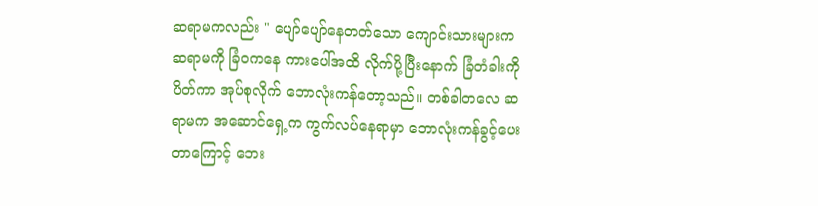ဆရာမကလည်း " ပျော်ပျော်နေတတ်သော ကျောင်းသားများက ဆရာမကို ခြံဝကနေ ကားပေါ်အထိ လိုက်ပို့ပြီးနောက် ခြံတံခါးကို ပိတ်ကာ အုပ်စုလိုက် ဘောလုံးကန်တော့သည်။ တစ်ခါတလေ ဆရာမက အဆောင်ရှေ့က ကွက်လပ်နေရာမှာ ဘောလုံးကန်ခွင့်ပေးတာကြောင့် ဘေး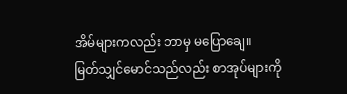အိမ်များကလည်း ဘာမှ မပြောချေ။
မြတ်သျှင်မောင်သည်လည်း စာအုပ်များကို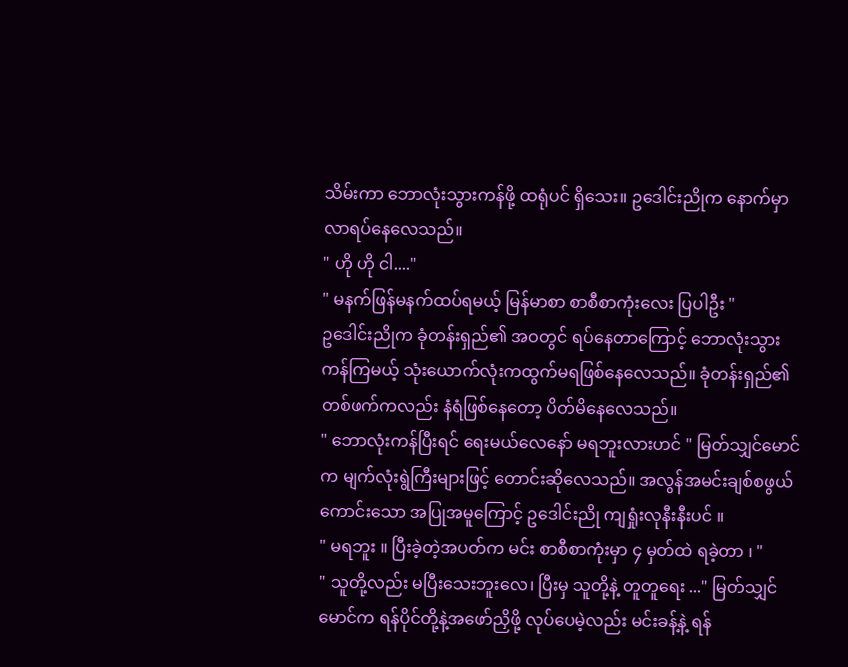သိမ်းကာ ဘောလုံးသွားကန်ဖို့ ထရုံပင် ရှိသေး။ ဥဒေါင်းညိုက နောက်မှာ လာရပ်နေလေသည်။
" ဟို ဟို ငါ...."
" မနက်ဖြန်မနက်ထပ်ရမယ့် မြန်မာစာ စာစီစာကုံးလေး ပြပါဦး "
ဥဒေါင်းညိုက ခုံတန်းရှည်၏ အဝတွင် ရပ်နေတာကြောင့် ဘောလုံးသွားကန်ကြမယ့် သုံးယောက်လုံးကထွက်မရဖြစ်နေလေသည်။ ခုံတန်းရှည်၏ တစ်ဖက်ကလည်း နံရံဖြစ်နေတော့ ပိတ်မိနေလေသည်။
" ဘောလုံးကန်ပြီးရင် ရေးမယ်လေနော် မရဘူးလားဟင် " မြတ်သျှင်မောင်က မျက်လုံးရွဲကြီးများဖြင့် တောင်းဆိုလေသည်။ အလွန်အမင်းချစ်စဖွယ်ကောင်းသော အပြုအမူကြောင့် ဥဒေါင်းညို ကျရှုံးလုနီးနီးပင် ။
" မရဘူး ။ ပြီးခဲ့တဲ့အပတ်က မင်း စာစီစာကုံးမှာ ၄ မှတ်ထဲ ရခဲ့တာ ၊ "
" သူတို့လည်း မပြီးသေးဘူးလေ၊ ပြီးမှ သူတို့နဲ့ တူတူရေး ..." မြတ်သျှင်မောင်က ရန်ပိုင်တို့နဲ့အဖော်ညှိဖို့ လုပ်ပေမဲ့လည်း မင်းခန့်နဲ့ ရန်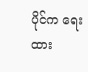ပိုင်က ရေးထား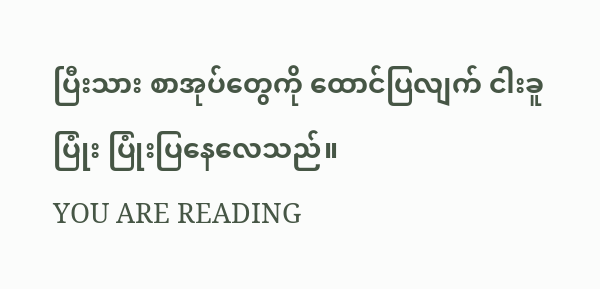ပြီးသား စာအုပ်တွေကို ထောင်ပြလျက် ငါးခူပြုံး ပြုံးပြနေလေသည်။
YOU ARE READING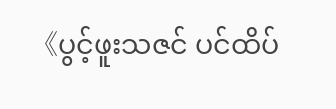《ပွင့်ဖူးသဇင် ပင်ထိပ်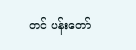တင် ပန်းတော်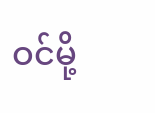ဝင်မို့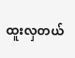ထူးလှတယ်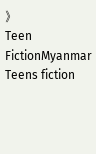》
Teen FictionMyanmar Teens fiction